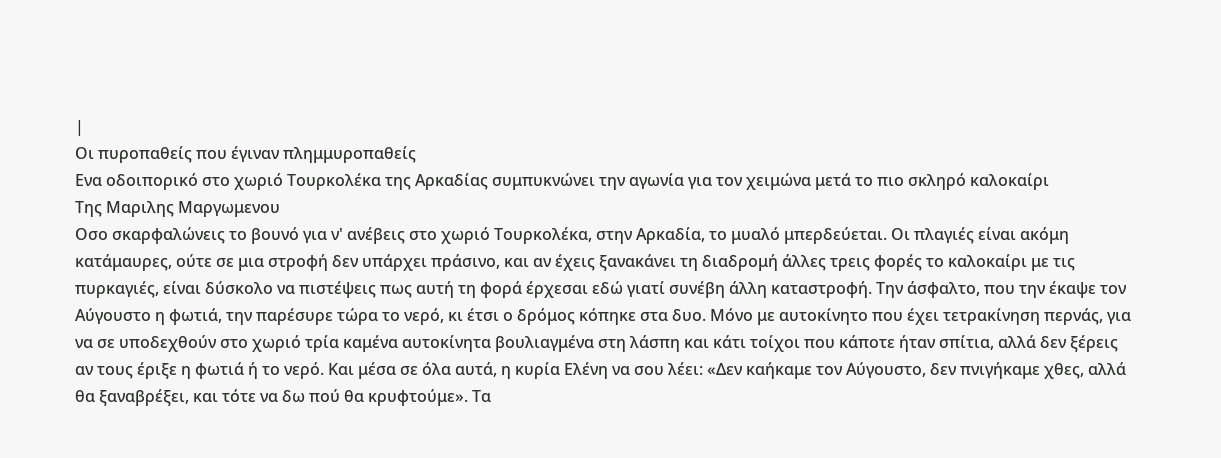|
Οι πυροπαθείς που έγιναν πλημμυροπαθείς
Ενα οδοιπορικό στο χωριό Τουρκολέκα της Αρκαδίας συμπυκνώνει την αγωνία για τον χειμώνα μετά το πιο σκληρό καλοκαίρι
Της Μαριλης Μαργωμενου
Οσο σκαρφαλώνεις το βουνό για ν' ανέβεις στο χωριό Τουρκολέκα, στην Αρκαδία, το μυαλό μπερδεύεται. Οι πλαγιές είναι ακόμη κατάμαυρες, ούτε σε μια στροφή δεν υπάρχει πράσινο, και αν έχεις ξανακάνει τη διαδρομή άλλες τρεις φορές το καλοκαίρι με τις πυρκαγιές, είναι δύσκολο να πιστέψεις πως αυτή τη φορά έρχεσαι εδώ γιατί συνέβη άλλη καταστροφή. Την άσφαλτο, που την έκαψε τον Αύγουστο η φωτιά, την παρέσυρε τώρα το νερό, κι έτσι ο δρόμος κόπηκε στα δυο. Μόνο με αυτοκίνητο που έχει τετρακίνηση περνάς, για να σε υποδεχθούν στο χωριό τρία καμένα αυτοκίνητα βουλιαγμένα στη λάσπη και κάτι τοίχοι που κάποτε ήταν σπίτια, αλλά δεν ξέρεις αν τους έριξε η φωτιά ή το νερό. Και μέσα σε όλα αυτά, η κυρία Ελένη να σου λέει: «Δεν καήκαμε τον Αύγουστο, δεν πνιγήκαμε χθες, αλλά θα ξαναβρέξει, και τότε να δω πού θα κρυφτούμε». Τα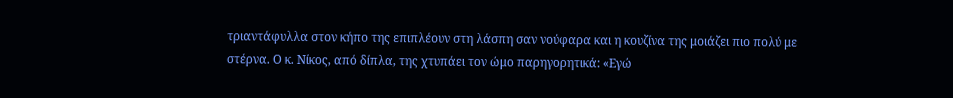τριαντάφυλλα στον κήπο της επιπλέουν στη λάσπη σαν νούφαρα και η κουζίνα της μοιάζει πιο πολύ με στέρνα. Ο κ. Νίκος, από δίπλα, της χτυπάει τον ώμο παρηγορητικά: «Εγώ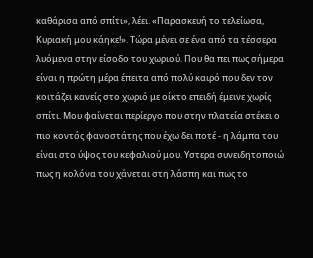καθάρισα από σπίτι», λέει. «Παρασκευή το τελείωσα, Κυριακή μου κάηκε!». Τώρα μένει σε ένα από τα τέσσερα λυόμενα στην είσοδο του χωριού. Που θα πει πως σήμερα είναι η πρώτη μέρα έπειτα από πολύ καιρό που δεν τον κοιτάζει κανείς στο χωριό με οίκτο επειδή έμεινε χωρίς σπίτι. Μου φαίνεται περίεργο που στην πλατεία στέκει ο πιο κοντός φανοστάτης που έχω δει ποτέ - η λάμπα του είναι στο ύψος του κεφαλιού μου. Υστερα συνειδητοποιώ πως η κολόνα του χάνεται στη λάσπη και πως το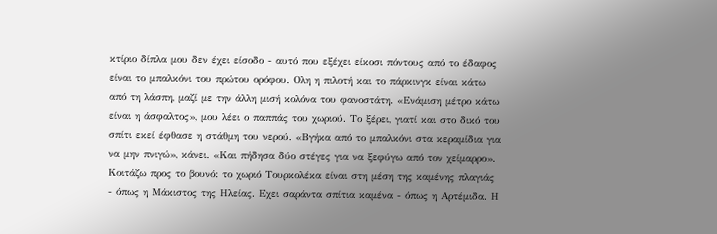κτίριο δίπλα μου δεν έχει είσοδο - αυτό που εξέχει είκοσι πόντους από το έδαφος είναι το μπαλκόνι του πρώτου ορόφου. Ολη η πιλοτή και το πάρκινγκ είναι κάτω από τη λάσπη, μαζί με την άλλη μισή κολόνα του φανοστάτη. «Ενάμιση μέτρο κάτω είναι η άσφαλτος», μου λέει ο παππάς του χωριού. Το ξέρει, γιατί και στο δικό του σπίτι εκεί έφθασε η στάθμη του νερού. «Βγήκα από το μπαλκόνι στα κεραμίδια για να μην πνιγώ», κάνει. «Και πήδησα δύο στέγες για να ξεφύγω από τον χείμαρρο». Κοιτάζω προς το βουνό: το χωριό Τουρκολέκα είναι στη μέση της καμένης πλαγιάς - όπως η Μάκιστος της Ηλείας. Εχει σαράντα σπίτια καμένα - όπως η Αρτέμιδα. Η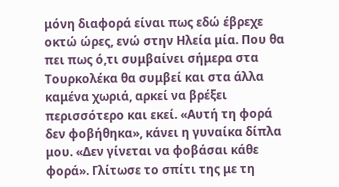μόνη διαφορά είναι πως εδώ έβρεχε οκτώ ώρες, ενώ στην Ηλεία μία. Που θα πει πως ό,τι συμβαίνει σήμερα στα Τουρκολέκα θα συμβεί και στα άλλα καμένα χωριά, αρκεί να βρέξει περισσότερο και εκεί. «Αυτή τη φορά δεν φοβήθηκα», κάνει η γυναίκα δίπλα μου. «Δεν γίνεται να φοβάσαι κάθε φορά». Γλίτωσε το σπίτι της με τη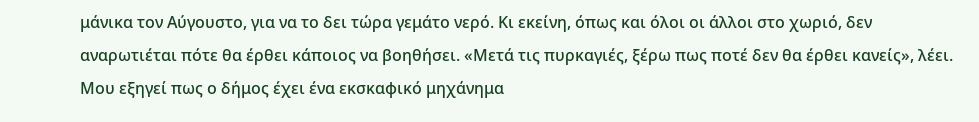μάνικα τον Αύγουστο, για να το δει τώρα γεμάτο νερό. Κι εκείνη, όπως και όλοι οι άλλοι στο χωριό, δεν αναρωτιέται πότε θα έρθει κάποιος να βοηθήσει. «Μετά τις πυρκαγιές, ξέρω πως ποτέ δεν θα έρθει κανείς», λέει. Μου εξηγεί πως ο δήμος έχει ένα εκσκαφικό μηχάνημα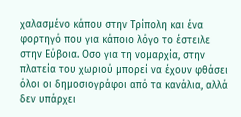χαλασμένο κάπου στην Τρίπολη και ένα φορτηγό που για κάποιο λόγο το έστειλε στην Εύβοια. Οσο για τη νομαρχία, στην πλατεία του χωριού μπορεί να έχουν φθάσει όλοι οι δημοσιογράφοι από τα κανάλια, αλλά δεν υπάρχει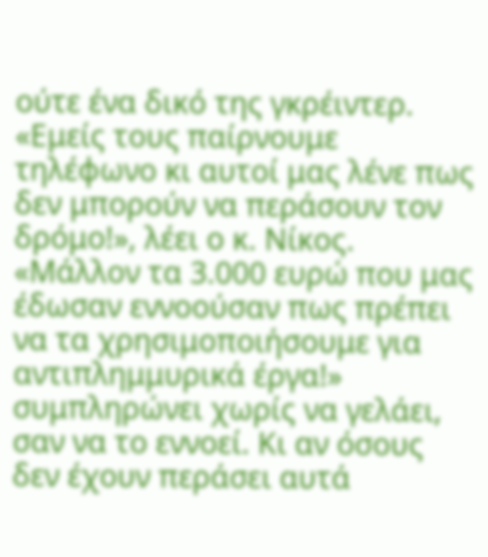ούτε ένα δικό της γκρέιντερ. «Εμείς τους παίρνουμε τηλέφωνο κι αυτοί μας λένε πως δεν μπορούν να περάσουν τον δρόμο!», λέει ο κ. Νίκος. «Μάλλον τα 3.000 ευρώ που μας έδωσαν εννοούσαν πως πρέπει να τα χρησιμοποιήσουμε για αντιπλημμυρικά έργα!» συμπληρώνει χωρίς να γελάει, σαν να το εννοεί. Κι αν όσους δεν έχουν περάσει αυτά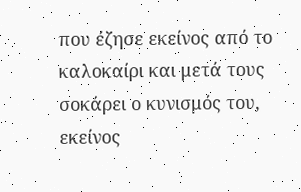που έζησε εκείνος από το καλοκαίρι και μετά τους σοκάρει ο κυνισμός του, εκείνος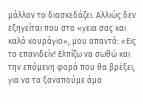μάλλον το διασκεδάζει. Αλλιώς δεν εξηγείται που στο «γεια σας και καλό κουράγιο», μου απαντά: «Εις το επανιδείν! Ελπίζω να σωθώ και την επόμενη φορά που θα βρέξει, για να τα ξαναπούμε άμα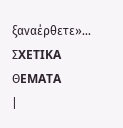ξαναέρθετε»...
ΣXETIKA ΘEMATA
|